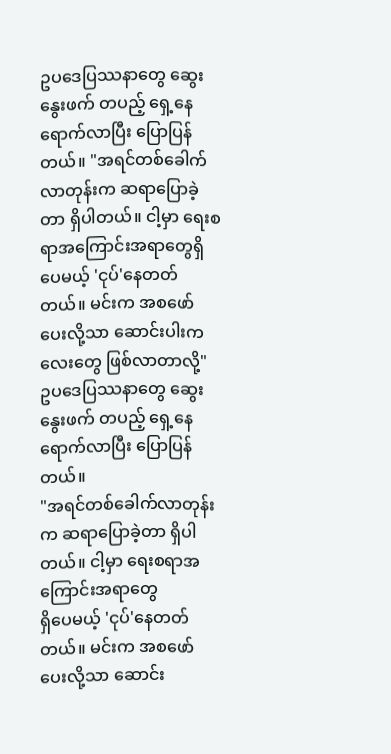ဥပဒေပြဿနာတွေ ဆွေးနွေးဖက် တပည့် ရှေ့နေရောက်လာပြီး ပြောပြန်တယ်။ "အရင်တစ်ခေါက်လာတုန်းက ဆရာပြောခဲ့တာ ရှိပါတယ်။ ငါ့မှာ ရေးစရာအကြောင်းအရာတွေရှိပေမယ့် 'ငုပ်'နေတတ်တယ်။ မင်းက အစဖော်ပေးလို့သာ ဆောင်းပါးကလေးတွေ ဖြစ်လာတာလို့"
ဥပဒေပြဿနာတွေ ဆွေးနွေးဖက် တပည့် ရှေ့နေရောက်လာပြီး ပြောပြန်တယ်။
"အရင်တစ်ခေါက်လာတုန်းက ဆရာပြောခဲ့တာ ရှိပါတယ်။ ငါ့မှာ ရေးစရာအကြောင်းအရာတွေ
ရှိပေမယ့် 'ငုပ်'နေတတ်တယ်။ မင်းက အစဖော်ပေးလို့သာ ဆောင်း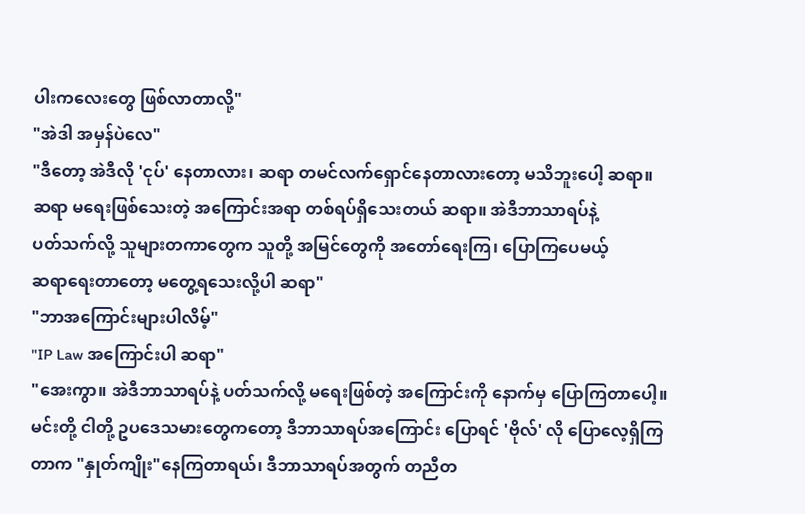ပါးကလေးတွေ ဖြစ်လာတာလို့"
"အဲဒါ အမှန်ပဲလေ"
"ဒီတော့ အဲဒီလို 'ငုပ်' နေတာလား၊ ဆရာ တမင်လက်ရှောင်နေတာလားတော့ မသိဘူးပေါ့ ဆရာ။
ဆရာ မရေးဖြစ်သေးတဲ့ အကြောင်းအရာ တစ်ရပ်ရှိသေးတယ် ဆရာ။ အဲဒီဘာသာရပ်နဲ့
ပတ်သက်လို့ သူများတကာတွေက သူတို့ အမြင်တွေကို အတော်ရေးကြ၊ ပြောကြပေမယ့်
ဆရာရေးတာတော့ မတွေ့ရသေးလို့ပါ ဆရာ"
"ဘာအကြောင်းများပါလိမ့်"
"IP Law အကြောင်းပါ ဆရာ"
"အေးကွာ။ အဲဒီဘာသာရပ်နဲ့ ပတ်သက်လို့ မရေးဖြစ်တဲ့ အကြောင်းကို နောက်မှ ပြောကြတာပေါ့။
မင်းတို့ ငါတို့ ဥပဒေသမားတွေကတော့ ဒီဘာသာရပ်အကြောင်း ပြောရင် 'ဗိုလ်' လို ပြောလေ့ရှိကြ
တာက "နှုတ်ကျိုး"နေကြတာရယ်၊ ဒီဘာသာရပ်အတွက် တညီတ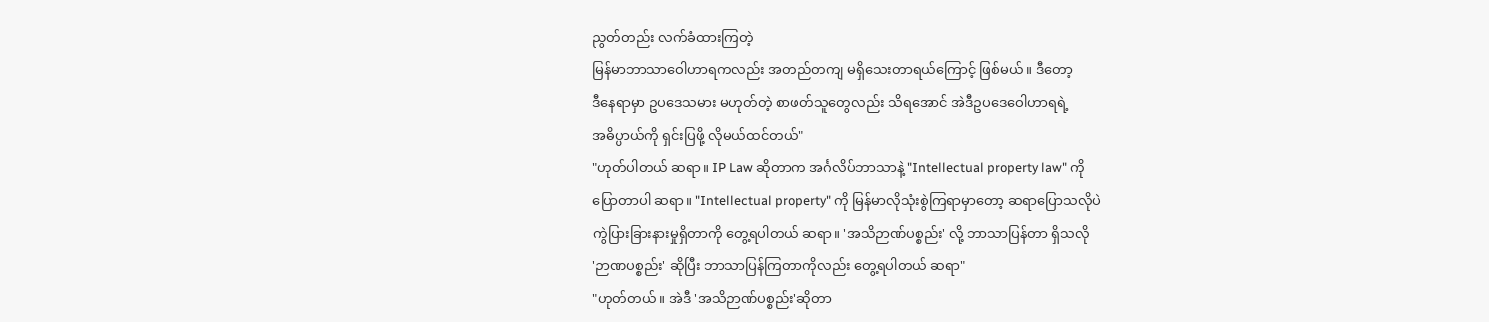ညွတ်တည်း လက်ခံထားကြတဲ့
မြန်မာဘာသာဝေါဟာရကလည်း အတည်တကျ မရှိသေးတာရယ်ကြောင့် ဖြစ်မယ်။ ဒီတော့
ဒီနေရာမှာ ဥပဒေသမား မဟုတ်တဲ့ စာဖတ်သူတွေလည်း သိရအောင် အဲဒီဥပဒေဝေါဟာရရဲ့
အဓိပ္ပာယ်ကို ရှင်းပြဖို့ လိုမယ်ထင်တယ်"
"ဟုတ်ပါတယ် ဆရာ။ IP Law ဆိုတာက အင်္ဂလိပ်ဘာသာနဲ့ "Intellectual property law" ကို
ပြောတာပါ ဆရာ။ "Intellectual property" ကို မြန်မာလိုသုံးစွဲကြရာမှာတော့ ဆရာပြောသလိုပဲ
ကွဲပြားခြားနားမှုရှိတာကို တွေ့ရပါတယ် ဆရာ။ 'အသိဉာဏ်ပစ္စည်း' လို့ ဘာသာပြန်တာ ရှိသလို
'ဉာဏပစ္စည်း' ဆိုပြီး ဘာသာပြန်ကြတာကိုလည်း တွေ့ရပါတယ် ဆရာ"
"ဟုတ်တယ်။ အဲဒီ 'အသိဉာဏ်ပစ္စည်း'ဆိုတာ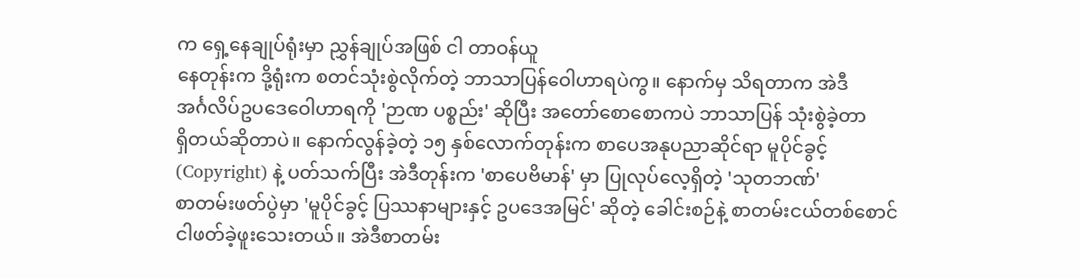က ရှေ့နေချုပ်ရုံးမှာ ညွှန်ချုပ်အဖြစ် ငါ တာဝန်ယူ
နေတုန်းက ဒို့ရုံးက စတင်သုံးစွဲလိုက်တဲ့ ဘာသာပြန်ဝေါဟာရပဲကွ။ နောက်မှ သိရတာက အဲဒီ
အင်္ဂလိပ်ဥပဒေဝေါဟာရကို 'ဉာဏ ပစ္စည်း' ဆိုပြီး အတော်စောစောကပဲ ဘာသာပြန် သုံးစွဲခဲ့တာ
ရှိတယ်ဆိုတာပဲ။ နောက်လွန်ခဲ့တဲ့ ၁၅ နှစ်လောက်တုန်းက စာပေအနုပညာဆိုင်ရာ မူပိုင်ခွင့်
(Copyright) နဲ့ ပတ်သက်ပြီး အဲဒီတုန်းက 'စာပေဗိမာန်' မှာ ပြုလုပ်လေ့ရှိတဲ့ 'သုတဘဏ်'
စာတမ်းဖတ်ပွဲမှာ 'မူပိုင်ခွင့် ပြဿနာများနှင့် ဥပဒေအမြင်' ဆိုတဲ့ ခေါင်းစဉ်နဲ့ စာတမ်းငယ်တစ်စောင်
ငါဖတ်ခဲ့ဖူးသေးတယ်။ အဲဒီစာတမ်း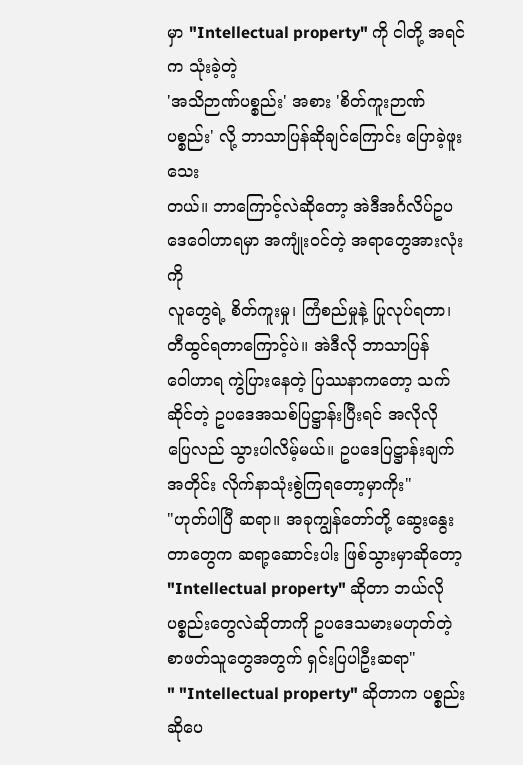မှာ "Intellectual property" ကို ငါတို့ အရင်က သုံးခဲ့တဲ့
'အသိဉာဏ်ပစ္စည်း' အစား 'စိတ်ကူးဉာဏ်ပစ္စည်း' လို့ ဘာသာပြန်ဆိုချင်ကြောင်း ပြောခဲ့ဖူးသေး
တယ်။ ဘာကြောင့်လဲဆိုတော့ အဲဒီအင်္ဂလိပ်ဥပဒေဝေါဟာရမှာ အကျုံးဝင်တဲ့ အရာတွေအားလုံးကို
လူတွေရဲ့ စိတ်ကူးမှု၊ ကြံစည်မှုနဲ့ ပြုလုပ်ရတာ၊ တီထွင်ရတာကြောင့်ပဲ။ အဲဒီလို ဘာသာပြန်
ဝေါဟာရ ကွဲပြားနေတဲ့ ပြဿနာကတော့ သက်ဆိုင်တဲ့ ဥပဒေအသစ်ပြဋ္ဌာန်းပြီးရင် အလိုလို
ပြေလည် သွားပါလိမ့်မယ်။ ဥပဒေပြဋ္ဌာန်းချက်အတိုင်း လိုက်နာသုံးစွဲကြရတော့မှာကိုး"
"ဟုတ်ပါပြီ ဆရာ။ အခုကျွန်တော်တို့ ဆွေးနွေးတာတွေက ဆရာ့ဆောင်းပါး ဖြစ်သွားမှာဆိုတော့
"Intellectual property" ဆိုတာ ဘယ်လို ပစ္စည်းတွေလဲဆိုတာကို ဥပဒေသမားမဟုတ်တဲ့
စာဖတ်သူတွေအတွက် ရှင်းပြပါဦးဆရာ"
" "Intellectual property" ဆိုတာက ပစ္စည်း ဆိုပေ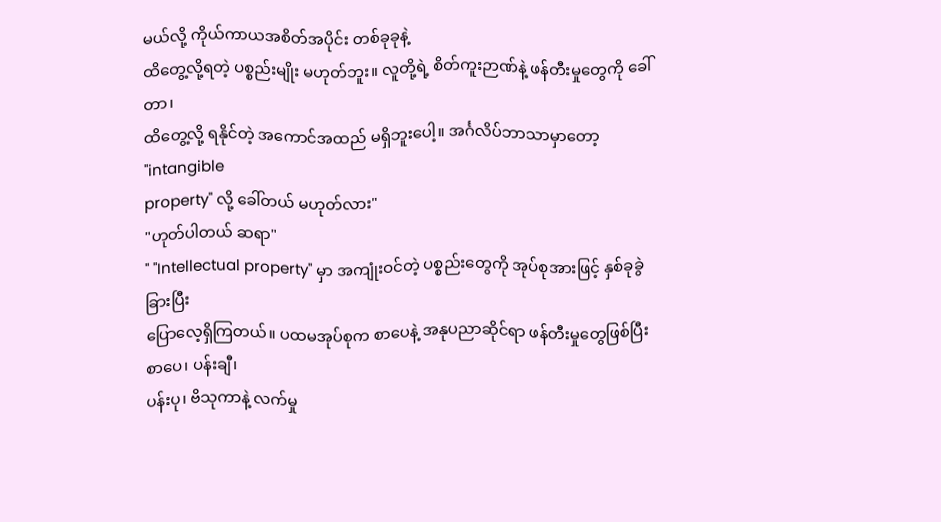မယ်လို့ ကိုယ်ကာယအစိတ်အပိုင်း တစ်ခုခုနဲ့
ထိတွေ့လို့ရတဲ့ ပစ္စည်းမျိုး မဟုတ်ဘူး။ လူတို့ရဲ့ စိတ်ကူးဉာဏ်နဲ့ ဖန်တီးမှုတွေကို ခေါ်တာ၊
ထိတွေ့လို့ ရနိုင်တဲ့ အကောင်အထည် မရှိဘူးပေါ့။ အင်္ဂလိပ်ဘာသာမှာတော့ "intangible
property" လို့ ခေါ်တယ် မဟုတ်လား"
"ဟုတ်ပါတယ် ဆရာ"
" "Intellectual property" မှာ အကျုံးဝင်တဲ့ ပစ္စည်းတွေကို အုပ်စုအားဖြင့် နှစ်ခုခွဲခြားပြီး
ပြောလေ့ရှိကြတယ်။ ပထမအုပ်စုက စာပေနဲ့ အနုပညာဆိုင်ရာ ဖန်တီးမှုတွေဖြစ်ပြီး စာပေ၊ ပန်းချီ၊
ပန်းပု၊ ဗိသုကာနဲ့ လက်မှု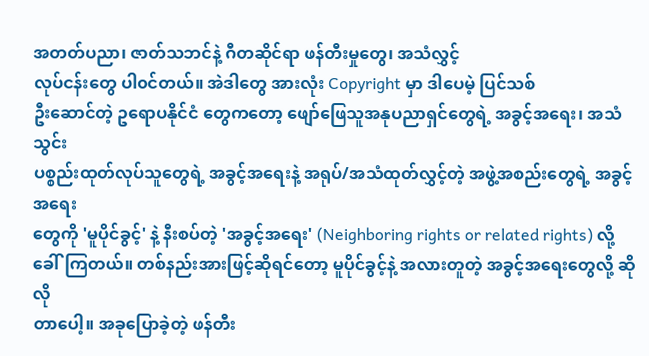အတတ်ပညာ၊ ဇာတ်သဘင်နဲ့ ဂီတဆိုင်ရာ ဖန်တီးမှုတွေ၊ အသံလွှင့်
လုပ်ငန်းတွေ ပါ၀င်တယ်။ အဲဒါတွေ အားလုံး Copyright မှာ ဒါပေမဲ့ ပြင်သစ်
ဦးဆောင်တဲ့ ဥရောပနိုင်ငံ တွေကတော့ ဖျော်ဖြေသူအနုပညာရှင်တွေရဲ့ အခွင့်အရေး၊ အသံသွင်း
ပစ္စည်းထုတ်လုပ်သူတွေရဲ့ အခွင့်အရေးနဲ့ အရုပ်/အသံထုတ်လွှင့်တဲ့ အဖွဲ့အစည်းတွေရဲ့ အခွင့်အရေး
တွေကို 'မူပိုင်ခွင့်' နဲ့ နီးစပ်တဲ့ 'အခွင့်အရေး' (Neighboring rights or related rights) လို့
ခေါ်ကြတယ်။ တစ်နည်းအားဖြင့်ဆိုရင်တော့ မူပိုင်ခွင့်နဲ့ အလားတူတဲ့ အခွင့်အရေးတွေလို့ ဆိုလို
တာပေါ့။ အခုပြောခဲ့တဲ့ ဖန်တီး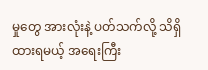မှုတွေ အားလုံးနဲ့ ပတ်သက်လို့ သိရှိထားရမယ့် အရေးကြီး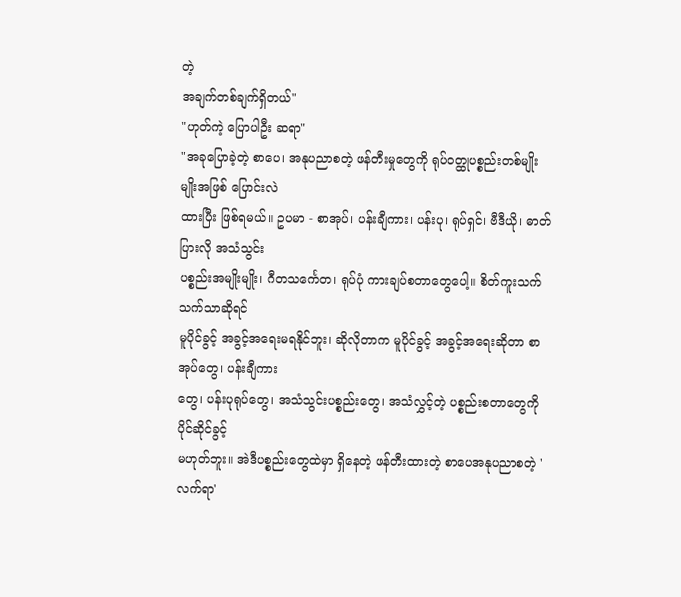တဲ့
အချက်တစ်ချက်ရှိတယ်"
"ဟုတ်ကဲ့ ပြောပါဦး ဆရာ"
"အခုပြောခဲ့တဲ့ စာပေ၊ အနုပညာစတဲ့ ဖန်တီးမှုတွေကို ရုပ်ဝတ္ထုပစ္စည်းတစ်မျိုးမျိုးအဖြစ် ပြောင်းလဲ
ထားပြီး ဖြစ်ရမယ်။ ဥပမာ - စာအုပ်၊ ပန်းချီကား၊ ပန်းပု၊ ရုပ်ရှင်၊ ဗီဒီယို၊ ဓာတ်ပြားလို အသံသွင်း
ပစ္စည်းအမျိုးမျိုး၊ ဂီတသင်္ကေတ၊ ရုပ်ပုံ ကားချပ်စတာတွေပေါ့။ စိတ်ကူးသက်သက်သာဆိုရင်
မူပိုင်ခွင့် အခွင့်အရေးမရနိုင်ဘူး၊ ဆိုလိုတာက မူပိုင်ခွင့် အခွင့်အရေးဆိုတာ စာအုပ်တွေ၊ ပန်းချီကား
တွေ၊ ပန်းပုရုပ်တွေ၊ အသံသွင်းပစ္စည်းတွေ၊ အသံလွှင့်တဲ့ ပစ္စည်းစတာတွေကို ပိုင်ဆိုင်ခွင့်
မဟုတ်ဘူး။ အဲဒီပစ္စည်းတွေထဲမှာ ရှိနေတဲ့ ဖန်တီးထားတဲ့ စာပေအနုပညာစတဲ့ 'လက်ရာ'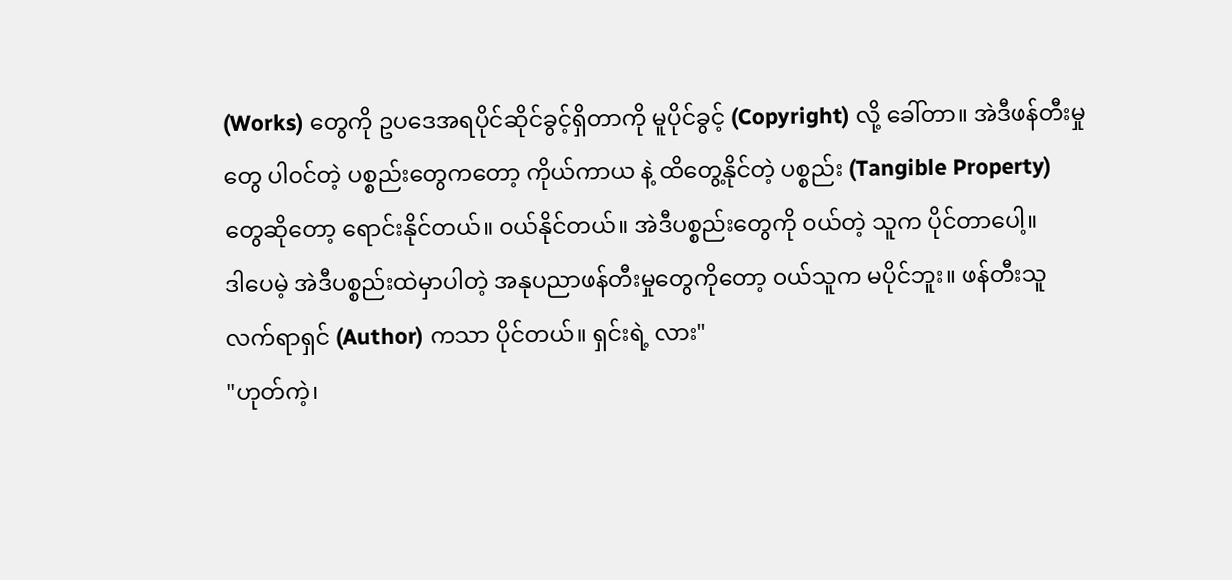(Works) တွေကို ဥပဒေအရပိုင်ဆိုင်ခွင့်ရှိတာကို မူပိုင်ခွင့် (Copyright) လို့ ခေါ်တာ။ အဲဒီဖန်တီးမှု
တွေ ပါ၀င်တဲ့ ပစ္စည်းတွေကတော့ ကိုယ်ကာယ နဲ့ ထိတွေ့နိုင်တဲ့ ပစ္စည်း (Tangible Property)
တွေဆိုတော့ ရောင်းနိုင်တယ်။ ၀ယ်နိုင်တယ်။ အဲဒီပစ္စည်းတွေကို ၀ယ်တဲ့ သူက ပိုင်တာပေါ့။
ဒါပေမဲ့ အဲဒီပစ္စည်းထဲမှာပါတဲ့ အနုပညာဖန်တီးမှုတွေကိုတော့ ၀ယ်သူက မပိုင်ဘူး။ ဖန်တီးသူ
လက်ရာရှင် (Author) ကသာ ပိုင်တယ်။ ရှင်းရဲ့ လား"
"ဟုတ်ကဲ့၊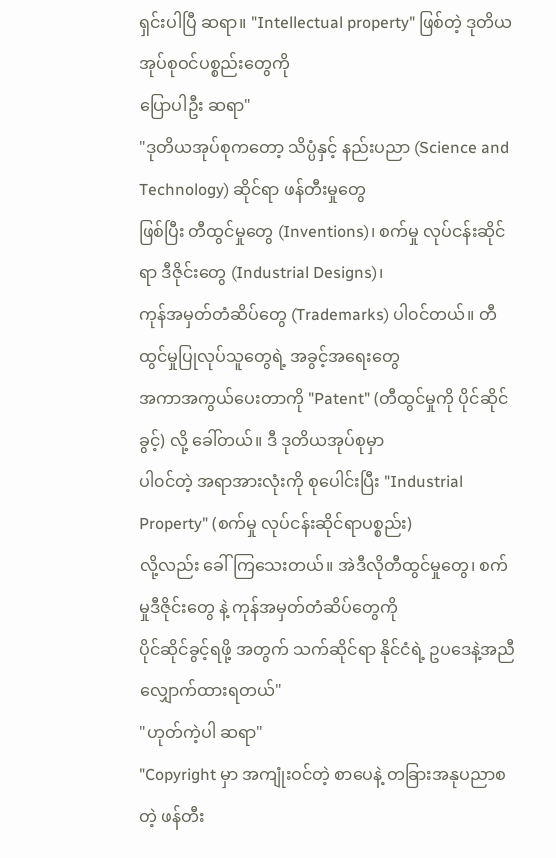ရှင်းပါပြီ ဆရာ။ "Intellectual property" ဖြစ်တဲ့ ဒုတိယအုပ်စုဝင်ပစ္စည်းတွေကို
ပြောပါဦး ဆရာ"
"ဒုတိယအုပ်စုကတော့ သိပ္ပံနှင့် နည်းပညာ (Science and Technology) ဆိုင်ရာ ဖန်တီးမှုတွေ
ဖြစ်ပြီး တီထွင်မှုတွေ (Inventions)၊ စက်မှု လုပ်ငန်းဆိုင်ရာ ဒီဇိုင်းတွေ (Industrial Designs)၊
ကုန်အမှတ်တံဆိပ်တွေ (Trademarks) ပါ၀င်တယ်။ တီထွင်မှုပြုလုပ်သူတွေရဲ့ အခွင့်အရေးတွေ
အကာအကွယ်ပေးတာကို "Patent" (တီထွင်မှုကို ပိုင်ဆိုင်ခွင့်) လို့ ခေါ်တယ်။ ဒီ ဒုတိယအုပ်စုမှာ
ပါ၀င်တဲ့ အရာအားလုံးကို စုပေါင်းပြီး "Industrial Property" (စက်မှု လုပ်ငန်းဆိုင်ရာပစ္စည်း)
လို့လည်း ခေါ်ကြသေးတယ်။ အဲဒီလိုတီထွင်မှုတွေ၊ စက်မှုဒီဇိုင်းတွေ နဲ့ ကုန်အမှတ်တံဆိပ်တွေကို
ပိုင်ဆိုင်ခွင့်ရဖို့ အတွက် သက်ဆိုင်ရာ နိုင်ငံရဲ့ ဥပဒေနဲ့အညီ လျှောက်ထားရတယ်"
"ဟုတ်ကဲ့ပါ ဆရာ"
"Copyright မှာ အကျုံးဝင်တဲ့ စာပေနဲ့ တခြားအနုပညာစတဲ့ ဖန်တီး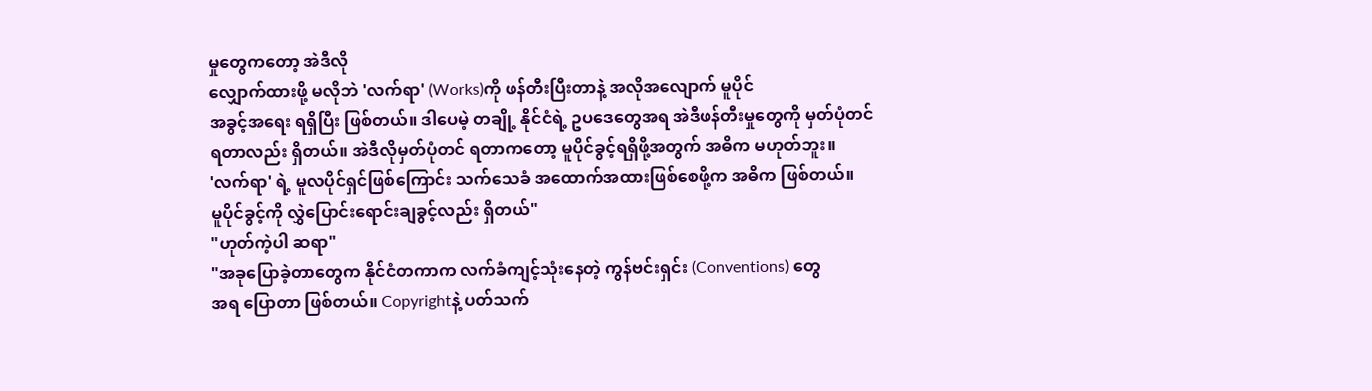မှုတွေကတော့ အဲဒီလို
လျှောက်ထားဖို့ မလိုဘဲ 'လက်ရာ' (Works)ကို ဖန်တီးပြီးတာနဲ့ အလိုအလျောက် မူပိုင်
အခွင့်အရေး ရရှိပြီး ဖြစ်တယ်။ ဒါပေမဲ့ တချို့ နိုင်ငံရဲ့ ဥပဒေတွေအရ အဲဒီဖန်တီးမှုတွေကို မှတ်ပုံတင်
ရတာလည်း ရှိတယ်။ အဲဒီလိုမှတ်ပုံတင် ရတာကတော့ မူပိုင်ခွင့်ရရှိဖို့အတွက် အဓိက မဟုတ်ဘူး။
'လက်ရာ' ရဲ့ မူလပိုင်ရှင်ဖြစ်ကြောင်း သက်သေခံ အထောက်အထားဖြစ်စေဖို့က အဓိက ဖြစ်တယ်။
မူပိုင်ခွင့်ကို လွှဲပြောင်းရောင်းချခွင့်လည်း ရှိတယ်"
"ဟုတ်ကဲ့ပါ ဆရာ"
"အခုပြောခဲ့တာတွေက နိုင်ငံတကာက လက်ခံကျင့်သုံးနေတဲ့ ကွန်ဗင်းရှင်း (Conventions) တွေ
အရ ပြောတာ ဖြစ်တယ်။ Copyrightနဲ့ ပတ်သက်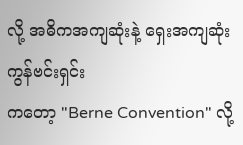လို့ အဓိကအကျဆုံးနဲ့ ရှေးအကျဆုံး ကွန်ဗင်းရှင်း
ကတော့ "Berne Convention" လို့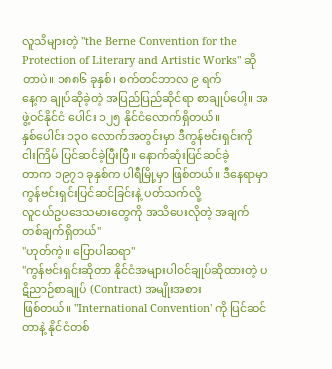လူသိများတဲ့ "the Berne Convention for the
Protection of Literary and Artistic Works" ဆိုတာပဲ။ ၁၈၈၆ ခုနှစ်၊ စက်တင်ဘာလ ၉ ရက်
နေ့က ချုပ်ဆိုခဲ့တဲ့ အပြည်ပြည်ဆိုင်ရာ စာချုပ်ပေါ့။ အဖွဲ့ဝင်နိုင်ငံ ပေါင်း ၁၂၅ နိုင်ငံလောက်ရှိတယ်။
နှစ်ပေါင်း ၁၃၀ လောက်အတွင်းမှာ ဒီကွန်ဗင်းရှင်းကို ငါးကြိမ် ပြင်ဆင်ခဲ့ပြီးပြီ။ နောက်ဆုံးပြင်ဆင်ခဲ့
တာက ၁၉၇၁ ခုနှစ်က ပါရီမြို့မှာ ဖြစ်တယ်။ ဒီနေရာမှာ ကွန်ဗင်းရှင်းပြင်ဆင်ခြင်းနဲ့ ပတ်သက်လို့
လူငယ်ဥပဒေသမားတွေကို အသိပေးလိုတဲ့ အချက်တစ်ချက်ရှိတယ်"
"ဟုတ်ကဲ့။ ပြောပါဆရာ"
"ကွန်ဗင်းရှင်းဆိုတာ နိုင်ငံအများပါ၀င်ချုပ်ဆိုထားတဲ့ ပဋိညာဉ်စာချုပ် (Contract) အမျိုးအစား
ဖြစ်တယ်။ "International Convention' ကို ပြင်ဆင်တာနဲ့ နိုင်ငံတစ်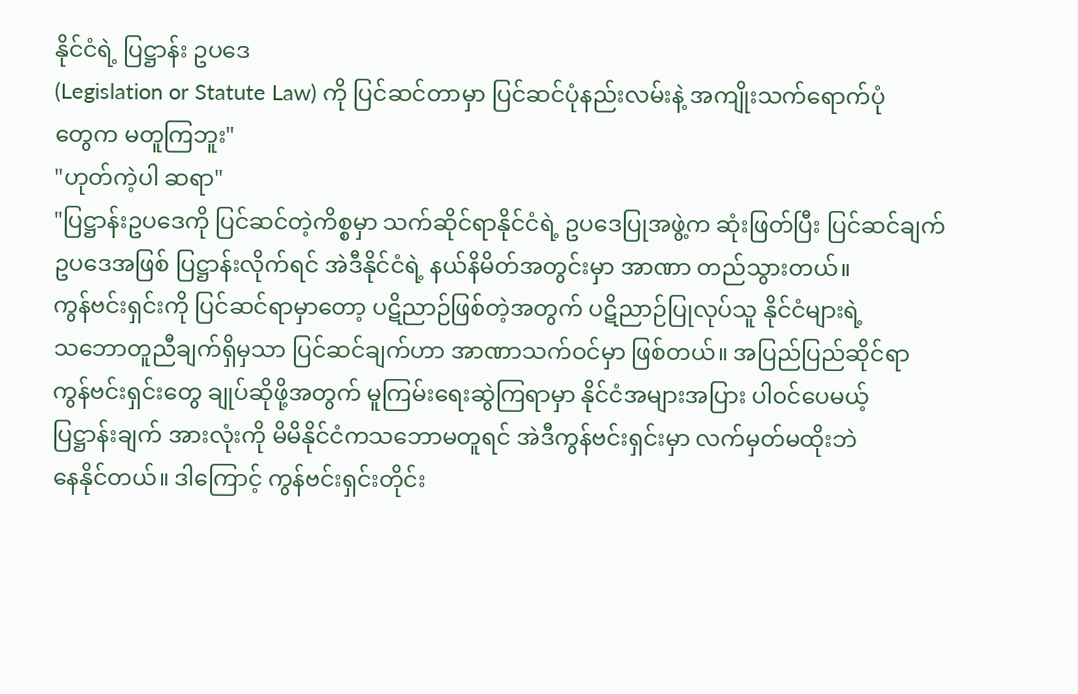နိုင်ငံရဲ့ ပြဋ္ဌာန်း ဥပဒေ
(Legislation or Statute Law) ကို ပြင်ဆင်တာမှာ ပြင်ဆင်ပုံနည်းလမ်းနဲ့ အကျိုးသက်ရောက်ပုံ
တွေက မတူကြဘူး"
"ဟုတ်ကဲ့ပါ ဆရာ"
"ပြဋ္ဌာန်းဥပဒေကို ပြင်ဆင်တဲ့ကိစ္စမှာ သက်ဆိုင်ရာနိုင်ငံရဲ့ ဥပဒေပြုအဖွဲ့က ဆုံးဖြတ်ပြီး ပြင်ဆင်ချက်
ဥပဒေအဖြစ် ပြဋ္ဌာန်းလိုက်ရင် အဲဒီနိုင်ငံရဲ့ နယ်နိမိတ်အတွင်းမှာ အာဏာ တည်သွားတယ်။
ကွန်ဗင်းရှင်းကို ပြင်ဆင်ရာမှာတော့ ပဋိညာဉ်ဖြစ်တဲ့အတွက် ပဋိညာဉ်ပြုလုပ်သူ နိုင်ငံများရဲ့
သဘောတူညီချက်ရှိမှသာ ပြင်ဆင်ချက်ဟာ အာဏာသက်ဝင်မှာ ဖြစ်တယ်။ အပြည်ပြည်ဆိုင်ရာ
ကွန်ဗင်းရှင်းတွေ ချုပ်ဆိုဖို့အတွက် မူကြမ်းရေးဆွဲကြရာမှာ နိုင်ငံအများအပြား ပါ၀င်ပေမယ့်
ပြဋ္ဌာန်းချက် အားလုံးကို မိမိနိုင်ငံကသဘောမတူရင် အဲဒီကွန်ဗင်းရှင်းမှာ လက်မှတ်မထိုးဘဲ
နေနိုင်တယ်။ ဒါကြောင့် ကွန်ဗင်းရှင်းတိုင်း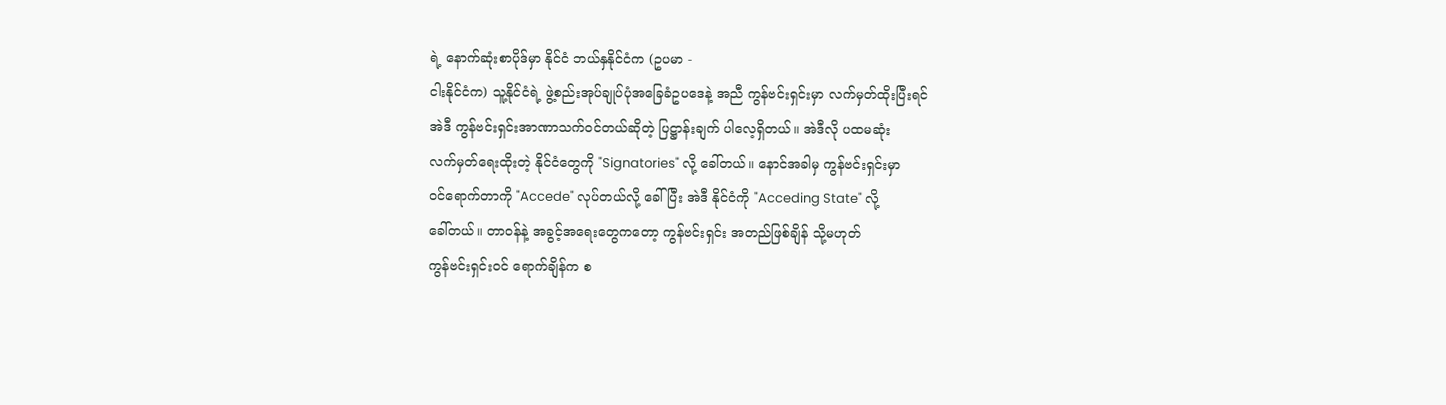ရဲ့ နောက်ဆုံးစာပိုဒ်မှာ နိုင်ငံ ဘယ်နှနိုင်ငံက (ဥပမာ -
ငါးနိုင်ငံက) သူ့နိုင်ငံရဲ့ ဖွဲ့စည်းအုပ်ချုပ်ပုံအခြေခံဥပဒေနဲ့ အညီ ကွန်ဗင်းရှင်းမှာ လက်မှတ်ထိုးပြီးရင်
အဲဒီ ကွန်ဗင်းရှင်းအာဏာသက်ဝင်တယ်ဆိုတဲ့ ပြဋ္ဌာန်းချက် ပါလေ့ရှိတယ်။ အဲဒီလို ပထမဆုံး
လက်မှတ်ရေးထိုးတဲ့ နိုင်ငံတွေကို "Signatories" လို့ ခေါ်တယ်။ နောင်အခါမှ ကွန်ဗင်းရှင်းမှာ
၀င်ရောက်တာကို "Accede" လုပ်တယ်လို့ ခေါ်ပြီး အဲဒီ နိုင်ငံကို "Acceding State" လို့
ခေါ်တယ်။ တာဝန်နဲ့ အခွင့်အရေးတွေကတော့ ကွန်ဗင်းရှင်း အတည်ဖြစ်ချိန် သို့မဟုတ်
ကွန်ဗင်းရှင်းဝင် ရောက်ချိန်က စ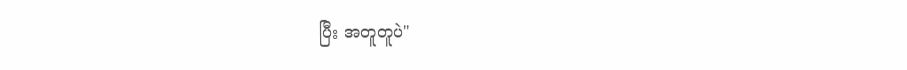ပြီး အတူတူပဲ"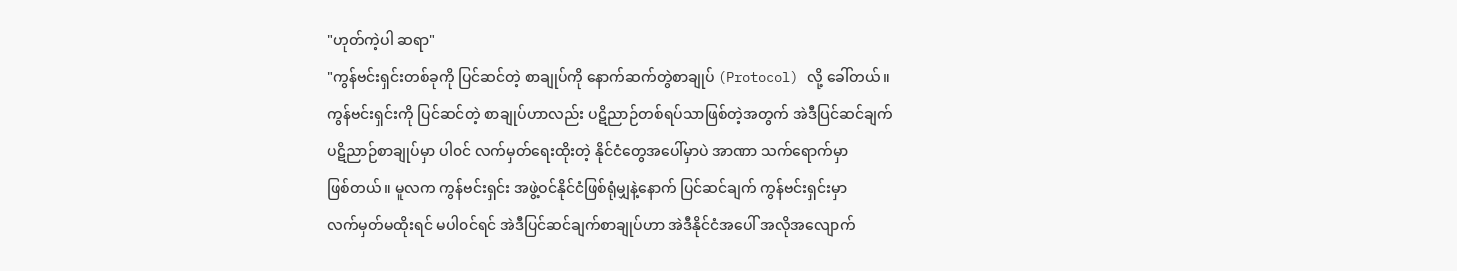"ဟုတ်ကဲ့ပါ ဆရာ"
"ကွန်ဗင်းရှင်းတစ်ခုကို ပြင်ဆင်တဲ့ စာချုပ်ကို နောက်ဆက်တွဲစာချုပ် (Protocol) လို့ ခေါ်တယ်။
ကွန်ဗင်းရှင်းကို ပြင်ဆင်တဲ့ စာချုပ်ဟာလည်း ပဋိညာဉ်တစ်ရပ်သာဖြစ်တဲ့အတွက် အဲဒီပြင်ဆင်ချက်
ပဋိညာဉ်စာချုပ်မှာ ပါ၀င် လက်မှတ်ရေးထိုးတဲ့ နိုင်ငံတွေအပေါ်မှာပဲ အာဏာ သက်ရောက်မှာ
ဖြစ်တယ်။ မူလက ကွန်ဗင်းရှင်း အဖွဲ့ဝင်နိုင်ငံဖြစ်ရုံမျှနဲ့နောက် ပြင်ဆင်ချက် ကွန်ဗင်းရှင်းမှာ
လက်မှတ်မထိုးရင် မပါ၀င်ရင် အဲဒီပြင်ဆင်ချက်စာချုပ်ဟာ အဲဒီနိုင်ငံအပေါ် အလိုအလျောက်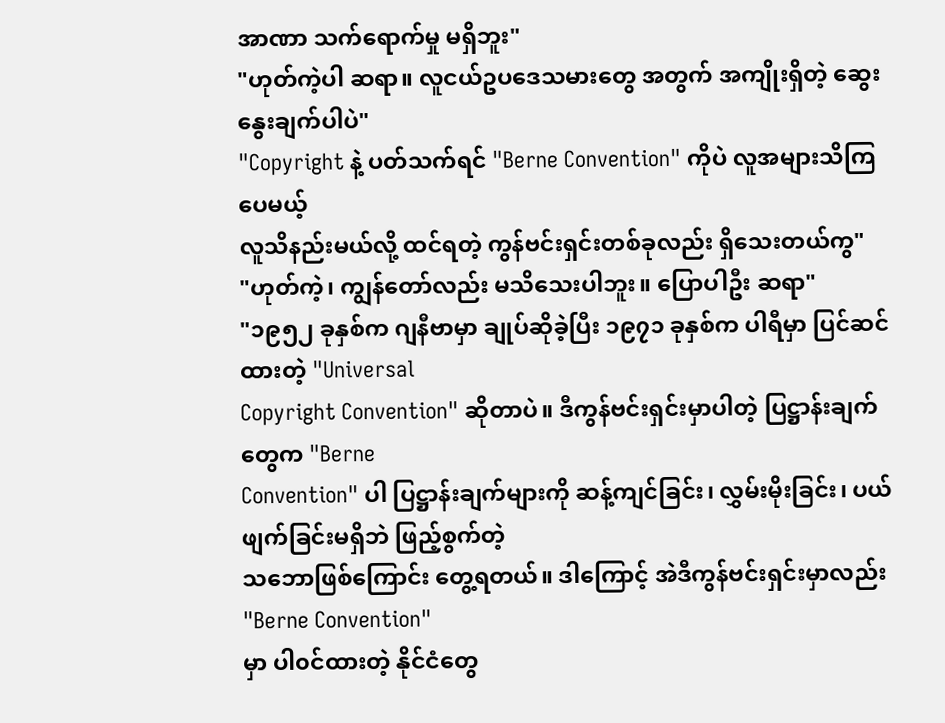အာဏာ သက်ရောက်မှု မရှိဘူး"
"ဟုတ်ကဲ့ပါ ဆရာ။ လူငယ်ဥပဒေသမားတွေ အတွက် အကျိုးရှိတဲ့ ဆွေးနွေးချက်ပါပဲ"
"Copyright နဲ့ ပတ်သက်ရင် "Berne Convention" ကိုပဲ လူအများသိကြပေမယ့်
လူသိနည်းမယ်လို့ ထင်ရတဲ့ ကွန်ဗင်းရှင်းတစ်ခုလည်း ရှိသေးတယ်ကွ"
"ဟုတ်ကဲ့၊ ကျွန်တော်လည်း မသိသေးပါဘူး။ ပြောပါဦး ဆရာ"
"၁၉၅၂ ခုနှစ်က ဂျနီဗာမှာ ချုပ်ဆိုခဲ့ပြီး ၁၉၇၁ ခုနှစ်က ပါရီမှာ ပြင်ဆင်ထားတဲ့ "Universal
Copyright Convention" ဆိုတာပဲ။ ဒီကွန်ဗင်းရှင်းမှာပါတဲ့ ပြဋ္ဌာန်းချက်တွေက "Berne
Convention" ပါ ပြဋ္ဌာန်းချက်များကို ဆန့်ကျင်ခြင်း၊ လွှမ်းမိုးခြင်း၊ ပယ်ဖျက်ခြင်းမရှိဘဲ ဖြည့်စွက်တဲ့
သဘောဖြစ်ကြောင်း တွေ့ရတယ်။ ဒါကြောင့် အဲဒီကွန်ဗင်းရှင်းမှာလည်း "Berne Convention"
မှာ ပါ၀င်ထားတဲ့ နိုင်ငံတွေ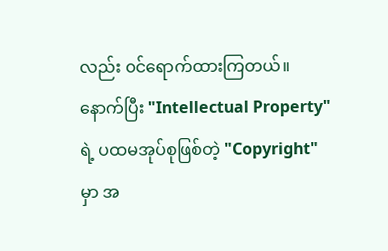လည်း ၀င်ရောက်ထားကြတယ်။ နောက်ပြီး "Intellectual Property"
ရဲ့ ပထမအုပ်စုဖြစ်တဲ့ "Copyright" မှာ အ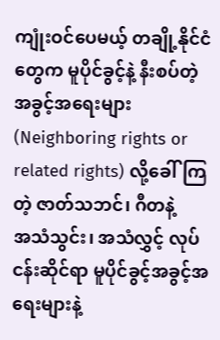ကျုံးဝင်ပေမယ့် တချို့နိုင်ငံတွေက မူပိုင်ခွင့်နဲ့ နီးစပ်တဲ့
အခွင့်အရေးများ (Neighboring rights or related rights) လို့ခေါ်ကြတဲ့ ဇာတ်သဘင်၊ ဂီတနဲ့
အသံသွင်း၊ အသံလွှင့် လုပ်ငန်းဆိုင်ရာ မူပိုင်ခွင့်အခွင့်အရေးများနဲ့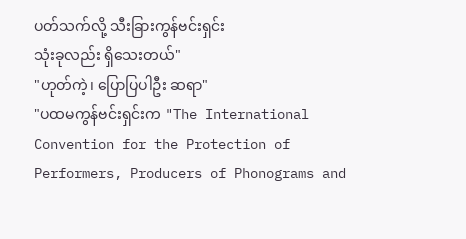ပတ်သက်လို့ သီးခြားကွန်ဗင်းရှင်း
သုံးခုလည်း ရှိသေးတယ်"
"ဟုတ်ကဲ့၊ ပြောပြပါဦး ဆရာ"
"ပထမကွန်ဗင်းရှင်းက "The International Convention for the Protection of
Performers, Producers of Phonograms and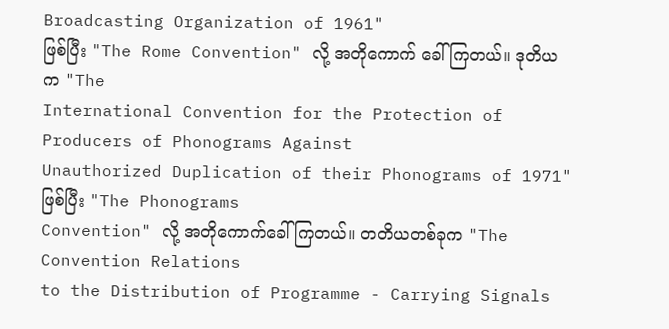Broadcasting Organization of 1961"
ဖြစ်ပြီး "The Rome Convention" လို့ အတိုကောက် ခေါ်ကြတယ်။ ဒုတိယက "The
International Convention for the Protection of Producers of Phonograms Against
Unauthorized Duplication of their Phonograms of 1971" ဖြစ်ပြီး "The Phonograms
Convention" လို့ အတိုကောက်ခေါ်ကြတယ်။ တတိယတစ်ခုက "The Convention Relations
to the Distribution of Programme - Carrying Signals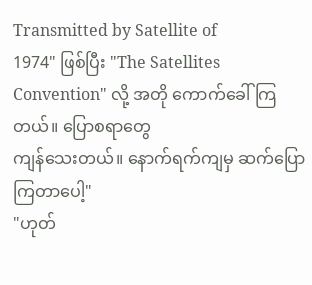Transmitted by Satellite of
1974" ဖြစ်ပြီး "The Satellites Convention" လို့ အတို ကောက်ခေါ် ကြတယ်။ ပြောစရာတွေ
ကျန်သေးတယ်။ နောက်ရက်ကျမှ ဆက်ပြောကြတာပေါ့"
"ဟုတ်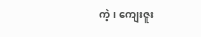ကဲ့၊ ကျေးဇူး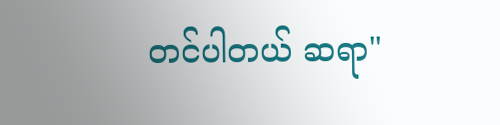တင်ပါတယ် ဆရာ"